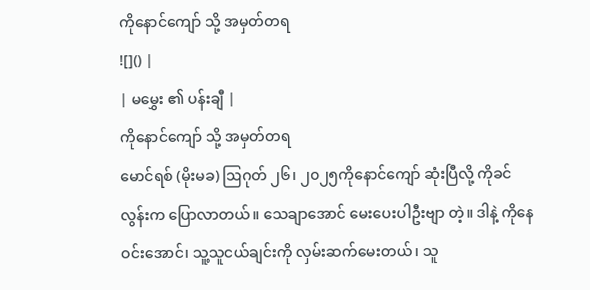ကိုနောင်ကျော် သို့ အမှတ်တရ
![]() |
| မမွှေး ၏ ပန်းချီ |
ကိုနောင်ကျော် သို့ အမှတ်တရ
မောင်ရစ် (မိုးမခ) ဩဂုတ် ၂၆၊ ၂၀၂၅ကိုနောင်ကျော် ဆုံးပြီလို့ ကိုခင်လွန်းက ပြောလာတယ်။ သေချာအောင် မေးပေးပါဦးဗျာ တဲ့။ ဒါနဲ့ ကိုနေဝင်းအောင်၊ သူ့သူငယ်ချင်းကို လှမ်းဆက်မေးတယ်၊ သူ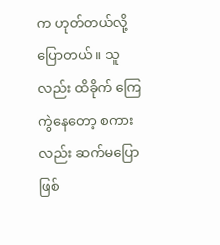က ဟုတ်တယ်လို့ ပြောတယ်။ သူလည်း ထိခိုက် ကြေကွဲနေတော့ စကားလည်း ဆက်မပြောဖြစ်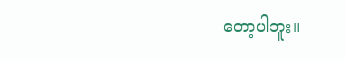တော့ပါဘူး။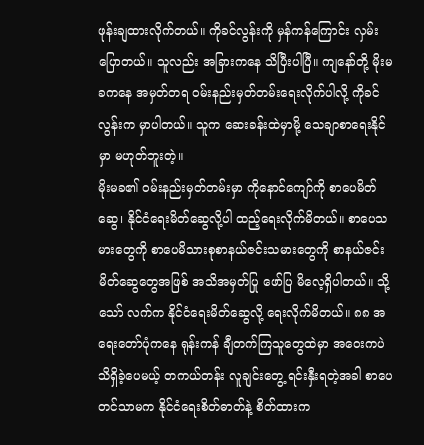ဖုန်းချထားလိုက်တယ်။ ကိုခင်လွန်းကို မှန်ကန်ကြောင်း လှမ်းပြောတယ်။ သူလည်း အခြားကနေ သိပြီးပါပြီ။ ကျနော်တို့ မိုးမခကနေ အမှတ်တရ ဝမ်းနည်းမှတ်တမ်းရေးလိုက်ပါလို့ ကိုခင်လွန်းက မှာပါတယ်။ သူက ဆေးခန်းထဲမှာမို့ သေချာစာရေးနိုင်မှာ မဟုတ်ဘူးတဲ့။
မိုးမခ၏ ဝမ်းနည်းမှတ်တမ်းမှာ ကိုနောင်ကျော်ကို စာပေမိတ်ဆွေ၊ နိုင်ငံရေးမိတ်ဆွေလို့ပါ ထည့်ရေးလိုက်မိတယ်။ စာပေသမားတွေကို စာပေမိသားစုစာနယ်ဇင်းသမားတွေကို စာနယ်ဇင်းမိတ်ဆွေတွေအဖြစ် အသိအမှတ်ပြု ဖော်ပြ မိလေ့ရှိပါတယ်။ သို့သော် လက်က နိုင်ငံရေးမိတ်ဆွေလို့ ရေးလိုက်မိတယ်။ ၈၈ အရေးတော်ပုံကနေ ရုန်းကန် ချီတက်ကြသူတွေထဲမှာ အဝေးကပဲ သိရှိခဲ့ပေမယ့် တကယ်တန်း လူချင်းတွေ့ ရင်းနှီးရတဲ့အခါ စာပေတင်သာမက နိုင်ငံရေးစိတ်ဓာတ်နဲ့ စိတ်ထားက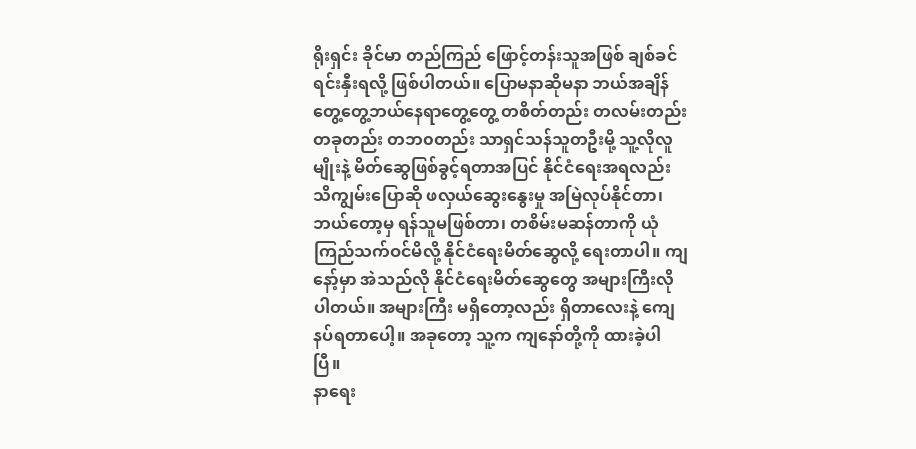ရိုးရှင်း ခိုင်မာ တည်ကြည် ဖြောင့်တန်းသူအဖြစ် ချစ်ခင်ရင်းနှီးရလို့ ဖြစ်ပါတယ်။ ပြောမနာဆိုမနာ ဘယ်အချိန်တွေ့တွေ့ဘယ်နေရာတွေ့တွေ့ တစိတ်တည်း တလမ်းတည်း တခုတည်း တဘ၀တည်း သာရှင်သန်သူတဦးမို့ သူ့လိုလူမျိုးနဲ့ မိတ်ဆွေဖြစ်ခွင့်ရတာအပြင် နိုင်ငံရေးအရလည်း သိကျွမ်းပြောဆို ဖလှယ်ဆွေးနွေးမှု အမြဲလုပ်နိုင်တာ၊ ဘယ်တော့မှ ရန်သူမဖြစ်တာ၊ တစိမ်းမဆန်တာကို ယုံကြည်သက်ဝင်မိလို့ နိုင်ငံရေးမိတ်ဆွေလို့ ရေးတာပါ။ ကျနော့်မှာ အဲသည်လို နိုင်ငံရေးမိတ်ဆွေတွေ အများကြီးလိုပါတယ်။ အများကြီး မရှိတော့လည်း ရှိတာလေးနဲ့ ကျေနပ်ရတာပေါ့။ အခုတော့ သူ့က ကျနော်တို့ကို ထားခဲ့ပါပြီ။
နာရေး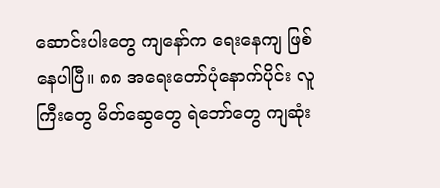ဆောင်းပါးတွေ ကျနော်က ရေးနေကျ ဖြစ်နေပါပြီ။ ၈၈ အရေးတော်ပုံနောက်ပိုင်း လူကြီးတွေ မိတ်ဆွေတွေ ရဲဘော်တွေ ကျဆုံး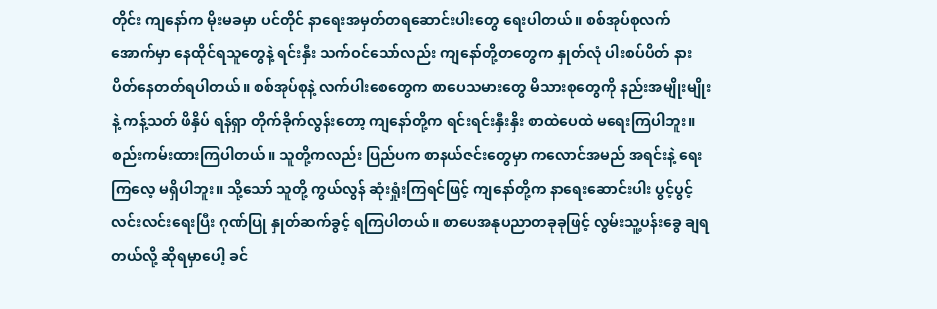တိုင်း ကျနော်က မိုးမခမှာ ပင်တိုင် နာရေးအမှတ်တရဆောင်းပါးတွေ ရေးပါတယ်။ စစ်အုပ်စုလက်အောက်မှာ နေထိုင်ရသူတွေနဲ့ ရင်းနှီး သက်ဝင်သော်လည်း ကျနော်တို့တတွေက နှုတ်လုံ ပါးစပ်ပိတ် နားပိတ်နေတတ်ရပါတယ်။ စစ်အုပ်စုနဲ့ လက်ပါးစေတွေက စာပေသမားတွေ မိသားစုတွေကို နည်းအမျိုးမျိုးနဲ့ ကန့်သတ် ဖိနှိပ် ရန်ရှာ တိုက်ခိုက်လွန်းတော့ ကျနော်တို့က ရင်းရင်းနှီးနှိး စာထဲပေထဲ မရေးကြပါဘူး။ စည်းကမ်းထားကြပါတယ်။ သူတို့ကလည်း ပြည်ပက စာနယ်ဇင်းတွေမှာ ကလောင်အမည် အရင်းနဲ့ ရေးကြလေ့ မရှိပါဘူး။ သို့သော် သူတို့ ကွယ်လွန် ဆုံးရှုံးကြရင်ဖြင့် ကျနော်တို့က နာရေးဆောင်းပါး ပွင့်ပွင့်လင်းလင်းရေးပြီး ဂုဏ်ပြု နှုတ်ဆက်ခွင့် ရကြပါတယ်။ စာပေအနုပညာတခုခုဖြင့် လွမ်းသူ့ပန်းခွေ ချရတယ်လို့ ဆိုရမှာပေါ့ ခင်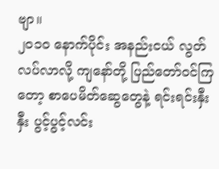ဗျာ။
၂၀၁၀ နောက်ပိုင်း အနည်းငယ် လွတ်လပ်လာလို့ ကျနော်တို့ ပြည်တော်ဝင်ကြတော့ စာပေမိတ်ဆွေတွေနဲ့ ရင်းရင်းနှီးနှီး ပွင့်ပွင့်လင်း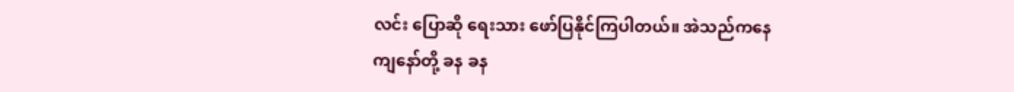လင်း ပြောဆို ရေးသား ဖော်ပြနိုင်ကြပါတယ်။ အဲသည်ကနေ ကျနော်တို့ ခန ခန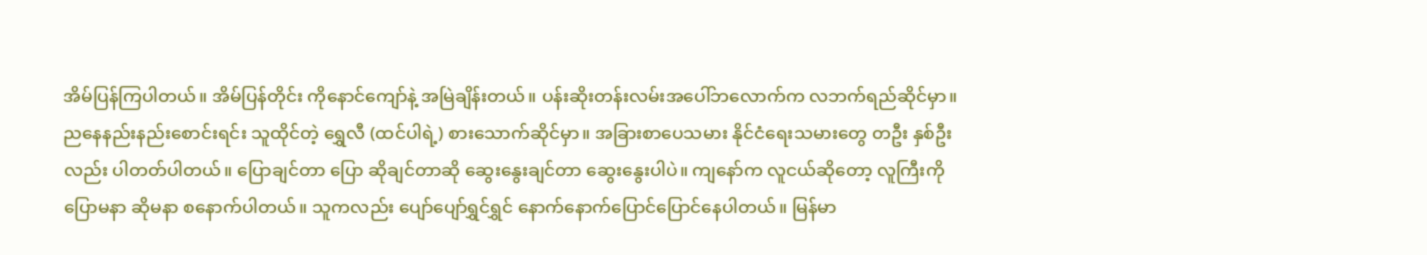အိမ်ပြန်ကြပါတယ်။ အိမ်ပြန်တိုင်း ကိုနောင်ကျော်နဲ့ အမြဲချိန်းတယ်။ ပန်းဆိုးတန်းလမ်းအပေါ်ဘလောက်က လဘက်ရည်ဆိုင်မှာ။ ညနေနည်းနည်းစောင်းရင်း သူထိုင်တဲ့ ရွှေလီ (ထင်ပါရဲ့) စားသောက်ဆိုင်မှာ။ အခြားစာပေသမား နိုင်ငံရေးသမားတွေ တဦး နှစ်ဦးလည်း ပါတတ်ပါတယ်။ ပြောချင်တာ ပြော ဆိုချင်တာဆို ဆွေးနွေးချင်တာ ဆွေးနွေးပါပဲ။ ကျနော်က လူငယ်ဆိုတော့ လူကြီးကို ပြောမနာ ဆိုမနာ စနောက်ပါတယ်။ သူကလည်း ပျော်ပျော်ရွှင်ရွှင် နောက်နောက်ပြောင်ပြောင်နေပါတယ်။ မြန်မာ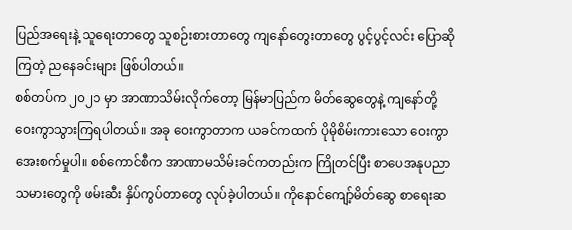ပြည်အရေးနဲ့ သူရေးတာတွေ သူစဉ်းစားတာတွေ ကျနော်တွေးတာတွေ ပွင့်ပွင့်လင်း ပြောဆို ကြတဲ့ ညနေခင်းများ ဖြစ်ပါတယ်။
စစ်တပ်က ၂၀၂၁ မှာ အာဏာသိမ်းလိုက်တော့ မြန်မာပြည်က မိတ်ဆွေတွေနဲ့ ကျနော်တို့ ဝေးကွာသွားကြရပါတယ်။ အခု ဝေးကွာတာက ယခင်ကထက် ပိုမိုစိမ်းကားသော ဝေးကွာအေးစက်မှုပါ။ စစ်ကောင်စီက အာဏာမသိမ်းခင်ကတည်းက ကြိုတင်ပြီး စာပေအနုပညာသမားတွေကို ဖမ်းဆီး နှိပ်ကွပ်တာတွေ လုပ်ခဲ့ပါတယ်။ ကိုနောင်ကျော့်မိတ်ဆွေ စာရေးဆ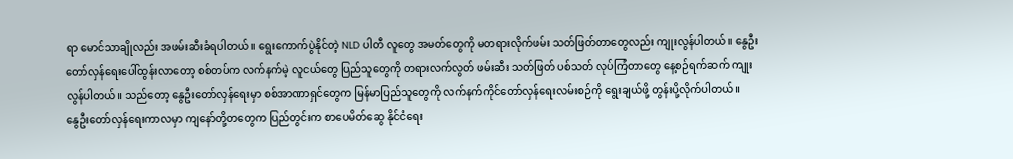ရာ မောင်သာချိုလည်း အဖမ်းဆီးခံရပါတယ်။ ရွေးကောက်ပွဲနိုင်တဲ့ NLD ပါတီ လူတွေ အမတ်တွေကို မတရားလိုက်ဖမ်း သတ်ဖြတ်တာတွေလည်း ကျုးလွန်ပါတယ်။ နွေဦးတော်လှန်ရေးပေါ်ထွန်းလာတော့ စစ်တပ်က လက်နက်မဲ့ လူငယ်တွေ ပြည်သူတွေကို တရားလက်လွတ် ဖမ်းဆီး သတ်ဖြတ် ပစ်သတ် လုပ်ကြံတာတွေ နေ့စဉ်ရက်ဆက် ကျုးလွန်ပါတယ်။ သည်တော့ နွေဦးတော်လှန်ရေးမှာ စစ်အာဏာရှင်တွေက မြန်မာပြည်သူတွေကို လက်နက်ကိုင်တော်လှန်ရေးလမ်းစဉ်ကို ရွေးချယ်ဖို့ တွန်းပို့လိုက်ပါတယ်။
နွေဦးတော်လှန်ရေးကာလမှာ ကျနော်တို့တတွေက ပြည်တွင်းက စာပေမိတ်ဆွေ နိုင်ငံရေး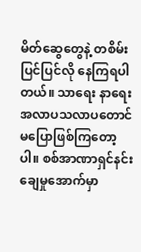မိတ်ဆွေတွေနဲ့ တစိမ်းပြင်ပြင်လို နေကြရပါတယ်။ သာရေး နာရေး အလာပသလာပတောင် မပြောဖြစ်ကြတော့ပါ။ စစ်အာဏာရှင်နင်းချေမှုအောက်မှာ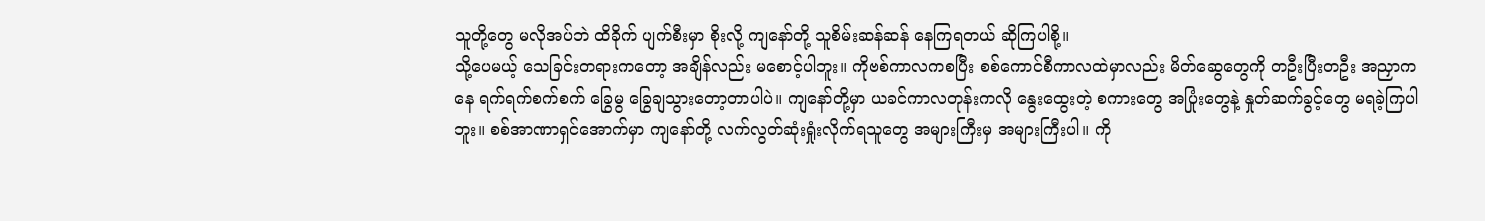သူတို့တွေ မလိုအပ်ဘဲ ထိခိုက် ပျက်စီးမှာ စိုးလို့ ကျနော်တို့ သူစိမ်းဆန်ဆန် နေကြရတယ် ဆိုကြပါစို့။
သို့ပေမယ့် သေခြင်းတရားကတော့ အချိန်လည်း မစောင့်ပါဘူး။ ကိုဗစ်ကာလကစပြီး စစ်ကောင်စီကာလထဲမှာလည်း မိတ်ဆွေတွေကို တဦးပြီးတဦး အညှာကနေ ရက်ရက်စက်စက် ခြွေမွ ခြွေချသွားတော့တာပါပဲ။ ကျနော်တို့မှာ ယခင်ကာလတုန်းကလို နွေးထွေးတဲ့ စကားတွေ အပြုံးတွေနဲ့ နှုတ်ဆက်ခွင့်တွေ မရခဲ့ကြပါဘူး။ စစ်အာဏာရှင်အောက်မှာ ကျနော်တို့ လက်လွတ်ဆုံးရှုံးလိုက်ရသူတွေ အများကြီးမှ အများကြီးပါ။ ကို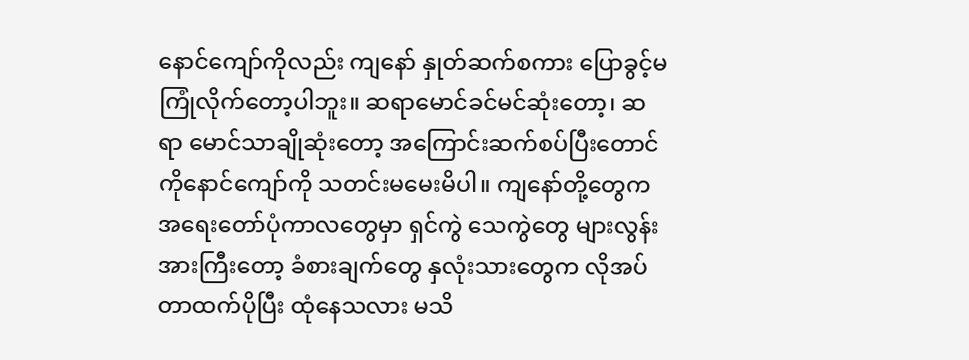နောင်ကျော်ကိုလည်း ကျနော် နှုတ်ဆက်စကား ပြောခွင့်မကြုံလိုက်တော့ပါဘူး။ ဆရာမောင်ခင်မင်ဆုံးတော့၊ ဆရာ မောင်သာချိုဆုံးတော့ အကြောင်းဆက်စပ်ပြီးတောင် ကိုနောင်ကျော်ကို သတင်းမမေးမိပါ။ ကျနော်တို့တွေက အရေးတော်ပုံကာလတွေမှာ ရှင်ကွဲ သေကွဲတွေ များလွန်းအားကြီးတော့ ခံစားချက်တွေ နှလုံးသားတွေက လိုအပ်တာထက်ပိုပြီး ထုံနေသလား မသိ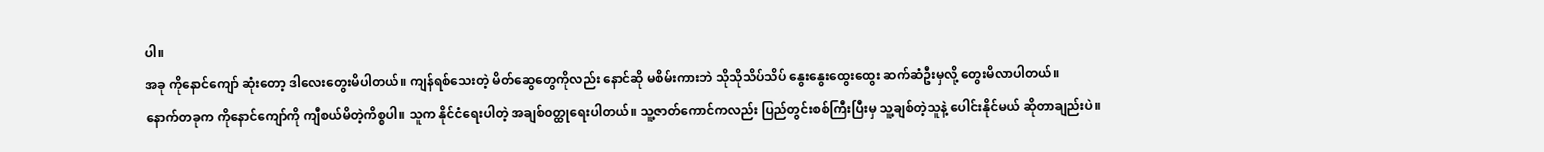ပါ။
အခု ကိုနောင်ကျော် ဆုံးတော့ ဒါလေးတွေးမိပါတယ်။ ကျန်ရစ်သေးတဲ့ မိတ်ဆွေတွေကိုလည်း နောင်ဆို မစိမ်းကားဘဲ သိုသိုသိပ်သိပ် နွေးနွေးထွေးထွေး ဆက်ဆံဦးမှလို့ တွေးမိလာပါတယ်။
နောက်တခုက ကိုနောင်ကျော်ကို ကျီစယ်မိတဲ့ကိစ္စပါ။ သူက နိုင်ငံရေးပါတဲ့ အချစ်၀တ္ထုရေးပါတယ်။ သူ့ဇာတ်ကောင်ကလည်း ပြည်တွင်းစစ်ကြီးပြီးမှ သူ့ချစ်တဲ့သူနဲ့ ပေါင်းနိုင်မယ် ဆိုတာချည်းပဲ။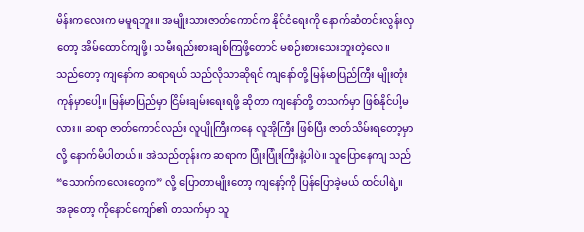မိန်းကလေးက မမူရဘူး။ အမျိုးသားဇာတ်ကောင်က နိုင်ငံရေးကို နောက်ဆံတင်းလွန်းလှတော့ အိမ်ထောင်ကျဖို့၊ သမီးရည်းစားချစ်ကြဖို့တောင် မစဉ်းစားသေးဘူးတဲ့လေ။ သည်တော့ ကျနော်က ဆရာရယ် သည်လိုသာဆိုရင် ကျနော်တို့ မြန်မာပြည်ကြီး မျိုးတုံးကုန်မှာပေါ့။ မြန်မာပြည်မှာ ငြိမ်းချမ်းရေးရဖို့ ဆိုတာ ကျနော်တို့ တသက်မှာ ဖြစ်နိုင်ပါ့မလား။ ဆရာ ဇာတ်ကောင်လည်း လူပျိုကြီးကနေ လူအိုကြီး ဖြစ်ပြီး ဇာတ်သိမ်းရတော့မှာလို့ နောက်မိပါတယ်။ အဲသည်တုန်းက ဆရာက ပြုံးပြုံးကြီးနဲ့ပါပဲ။ သူပြောနေကျ သည် “သောက်ကလေးတွေက” လို့ ပြောတာမျိုးတော့ ကျနော့်ကို ပြန်ပြောခဲ့မယ် ထင်ပါရဲ့။ အခုတော့ ကိုနောင်ကျော်၏ တသက်မှာ သူ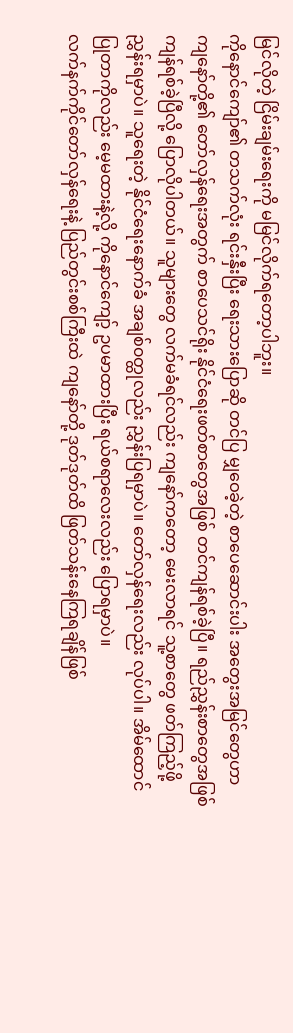မြင်လိုတဲ့ ငြိမ်းချမ်းရေးကို မမြင်လိုက်ရတော့ပါဘူး။
ကိုနောင်ကျော်၏ တသက်လုံး ရင်းနှီးပြီး ရေးသားပြောဆို တင်ပြ မျှဝေခဲ့တဲ့ စာပေဆောင်းပါး အတွေးအမြင်တွေဟာ ကျနော်တို့၏ တော်လှန်ရေးအတွက် စာပေသင်ရိုး နိုင်ငံရေးဖတ်စာတွေအဖြစ် တင်ကျန်ရစ်ခဲ့ပြီ။ ရည်ညွှန်းစာတွေအဖြစ် ကျန်ရစ်ခဲ့ပြီလို့ ပြောလိုပါတယ်။ သူများတွေ လက်မခံရင်လည်း ကျနော်ကတော့ မေးလာရင် သူ့စာတွေ ဖတ်ကြည့်ဖို့ ညွှန်းရမှာပဲ။ သူရေးတဲ့ နိုင်ငံရေးနောက်ခံ အချစ်၀တ္ထုလည်း ညွှန်းပြရမှာပဲ။ တော်လှန်ရေးလည်း လုပ်ပါ။ အိမ်ထောင်ပြုတာကိုလည်း မေ့မထားနဲ့လို့ ကိုနောင်ကျော့် ဥပမာထားပြီး ရယ်စရာလေးလည်း ပြောရမှာပဲ။
လက်နက်ကိုင်တော်လှန်ရေးနဲ့ ပြည်တွင်းစစ်ကြီးထဲ ကျနော်တို့ ဒုတ်ဒုတ်ထိ ဖြတ်သန်းနေကြရချိန်ဖြစ်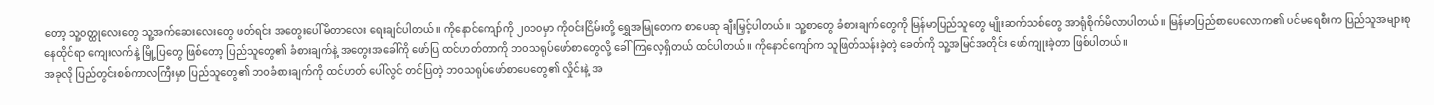တော့ သူ့၀တ္ထုလေးတွေ သူ့အက်ဆေးလေးတွေ ဖတ်ရင်း အတွေးပေါ်မိတာလေး ရေးချင်ပါတယ်။ ကိုနောင်ကျော်ကို ၂၀၁၀မှာ ကိုဝင်းငြိမ်းတို့ ရွှေအမြုတေက စာပေဆု ချီးမြှင့်ပါတယ်။ သူ့စာတွေ ခံစားချက်တွေကို မြန်မာပြည်သူတွေ မျိုးဆက်သစ်တွေ အာရုံစိုက်မိလာပါတယ်။ မြန်မာပြည်စာပေလောက၏ ပင်မရေစီးက ပြည်သူအများစု နေထိုင်ရာ ကျေးလက်နဲ့ မြို့ပြတွေ ဖြစ်တော့ ပြည်သူတွေ၏ ခံစားချက်နဲ့ အတွေးအခေါ်ကို ဖော်ပြ ထင်ဟတ်တာကို ဘ၀သရုပ်ဖော်စာတွေလို့ ခေါ်ကြလေ့ရှိတယ် ထင်ပါတယ်။ ကိုနောင်ကျော်က သူဖြတ်သန်းခဲ့တဲ့ ခေတ်ကို သူ့အမြင်အတိုင်း ဖော်ကျုးခဲ့တာ ဖြစ်ပါတယ်။
အခုလို ပြည်တွင်းစစ်ကာလကြီးမှာ ပြည်သူတွေ၏ ဘ၀ခံစားချက်ကို ထင်ဟတ် ပေါ်လွင် တင်ပြတဲ့ ဘ၀သရုပ်ဖော်စာပေတွေ၏ လှိုင်းနဲ့ အ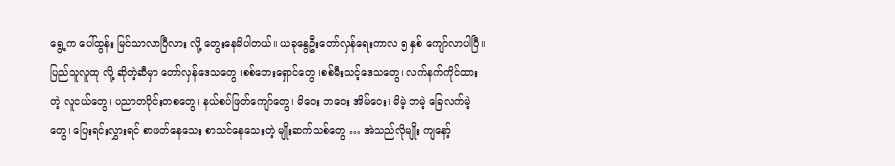ရွေ့က ပေါ်ထွန်း မြင်သာလာပြီလား လို့ တွေးနေမိပါတယ်။ ယခုနွေဦးတော်လှန်ရေးကာလ ၅ နှစ် ကျော်လာပါပြီ။ ပြည်သူလူထု လို့ ဆိုတဲ့ဆီမှာ တော်လှန်ဒေသတွေ ၊စစ်ဘေးရှောင်တွေ ၊စစ်မီးသင့်ဒေသတွေ၊ လက်နက်ကိုင်ထားတဲ့ လူငယ်တွေ၊ ပညာတပိုင်းတစတွေ၊ နယ်စပ်ဖြတ်ကျော်တွေ၊ မိဝေး ဘဝေး အိမ်ဝေး၊ မိမဲ့ ဘမဲ့ ခြေလက်မဲ့တွေ၊ ပြေးရင်းလွှားရင် စာဖတ်နေသေး စာသင်နေသေးတဲ့ မျိုးဆက်သစ်တွေ … အဲသည်လိုမျိုး ကျနော့်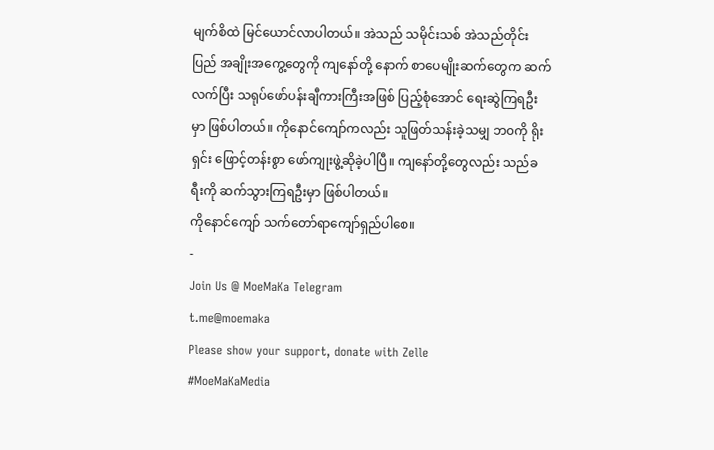မျက်စိထဲ မြင်ယောင်လာပါတယ်။ အဲသည် သမိုင်းသစ် အဲသည်တိုင်းပြည် အချိုးအကွေ့တွေကို ကျနော်တို့ နောက် စာပေမျိုးဆက်တွေက ဆက်လက်ပြီး သရုပ်ဖော်ပန်းချီကားကြီးအဖြစ် ပြည့်စုံအောင် ရေးဆွဲကြရဦးမှာ ဖြစ်ပါတယ်။ ကိုနောင်ကျော်ကလည်း သူဖြတ်သန်းခဲ့သမျှ ဘ၀ကို ရိုးရှင်း ဖြောင့်တန်းစွာ ဖော်ကျုးဖွဲ့ဆိုခဲ့ပါပြီ။ ကျနော်တို့တွေလည်း သည်ခရီးကို ဆက်သွားကြရဦးမှာ ဖြစ်ပါတယ်။
ကိုနောင်ကျော် သက်တော်ရာကျော်ရှည်ပါစေ။
-
Join Us @ MoeMaKa Telegram
t.me@moemaka
Please show your support, donate with Zelle
#MoeMaKaMedia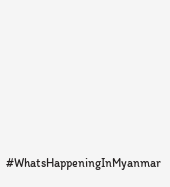#WhatsHappeningInMyanmar